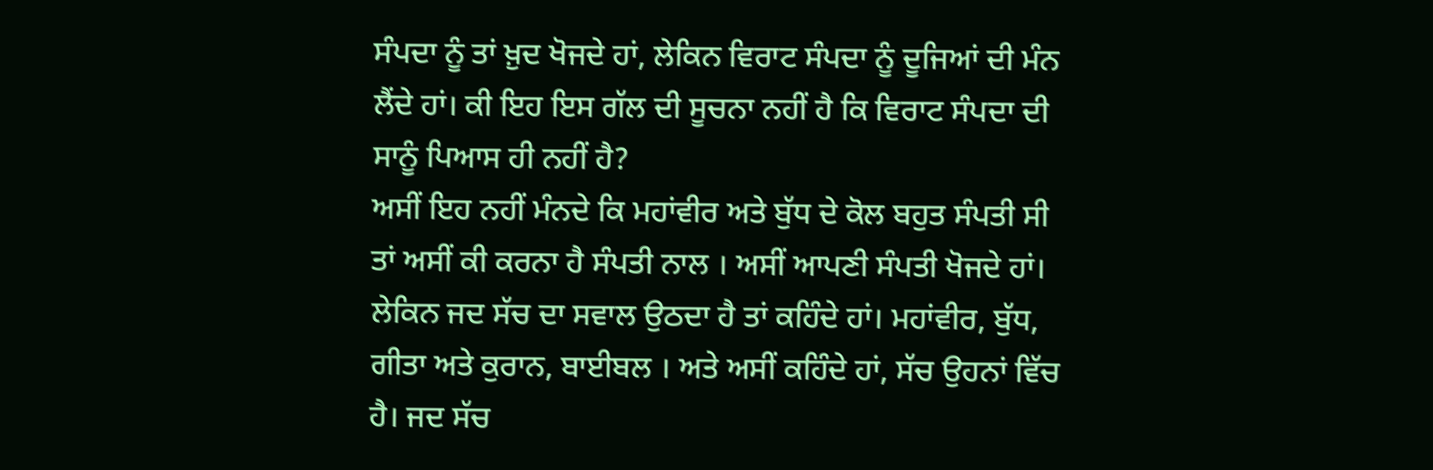ਸੰਪਦਾ ਨੂੰ ਤਾਂ ਖ਼ੁਦ ਖੋਜਦੇ ਹਾਂ, ਲੇਕਿਨ ਵਿਰਾਟ ਸੰਪਦਾ ਨੂੰ ਦੂਜਿਆਂ ਦੀ ਮੰਨ ਲੈਂਦੇ ਹਾਂ। ਕੀ ਇਹ ਇਸ ਗੱਲ ਦੀ ਸੂਚਨਾ ਨਹੀਂ ਹੈ ਕਿ ਵਿਰਾਟ ਸੰਪਦਾ ਦੀ ਸਾਨੂੰ ਪਿਆਸ ਹੀ ਨਹੀਂ ਹੈ?
ਅਸੀਂ ਇਹ ਨਹੀਂ ਮੰਨਦੇ ਕਿ ਮਹਾਂਵੀਰ ਅਤੇ ਬੁੱਧ ਦੇ ਕੋਲ ਬਹੁਤ ਸੰਪਤੀ ਸੀ ਤਾਂ ਅਸੀਂ ਕੀ ਕਰਨਾ ਹੈ ਸੰਪਤੀ ਨਾਲ । ਅਸੀਂ ਆਪਣੀ ਸੰਪਤੀ ਖੋਜਦੇ ਹਾਂ। ਲੇਕਿਨ ਜਦ ਸੱਚ ਦਾ ਸਵਾਲ ਉਠਦਾ ਹੈ ਤਾਂ ਕਹਿੰਦੇ ਹਾਂ। ਮਹਾਂਵੀਰ, ਬੁੱਧ, ਗੀਤਾ ਅਤੇ ਕੁਰਾਨ, ਬਾਈਬਲ । ਅਤੇ ਅਸੀਂ ਕਹਿੰਦੇ ਹਾਂ, ਸੱਚ ਉਹਨਾਂ ਵਿੱਚ ਹੈ। ਜਦ ਸੱਚ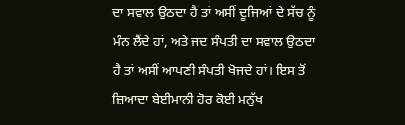ਦਾ ਸਵਾਲ ਉਠਦਾ ਹੈ ਤਾਂ ਅਸੀਂ ਦੂਜਿਆਂ ਦੇ ਸੱਚ ਨੂੰ ਮੰਨ ਲੈਂਦੇ ਹਾਂ, ਅਤੇ ਜਦ ਸੰਪਤੀ ਦਾ ਸਵਾਲ ਉਠਦਾ ਹੈ ਤਾਂ ਅਸੀਂ ਆਪਣੀ ਸੰਪਤੀ ਖੋਜਦੇ ਹਾਂ। ਇਸ ਤੋਂ ਜ਼ਿਆਦਾ ਬੇਈਮਾਨੀ ਹੋਰ ਕੋਈ ਮਨੁੱਖ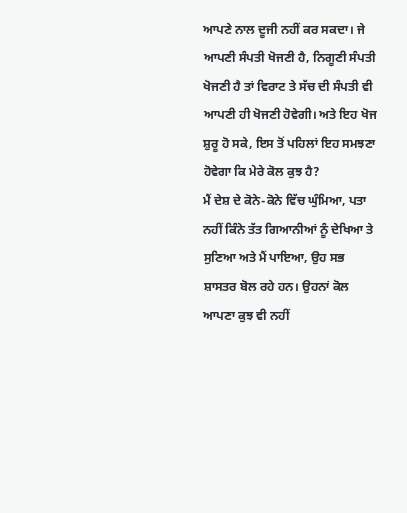ਆਪਣੇ ਨਾਲ ਦੂਜੀ ਨਹੀਂ ਕਰ ਸਕਦਾ। ਜੇ ਆਪਣੀ ਸੰਪਤੀ ਖੋਜਣੀ ਹੈ, ਨਿਗੂਣੀ ਸੰਪਤੀ ਖੋਜਣੀ ਹੈ ਤਾਂ ਵਿਰਾਟ ਤੇ ਸੱਚ ਦੀ ਸੰਪਤੀ ਵੀ ਆਪਣੀ ਹੀ ਖੋਜਣੀ ਹੋਵੇਗੀ। ਅਤੇ ਇਹ ਖੋਜ ਸ਼ੁਰੂ ਹੋ ਸਕੇ, ਇਸ ਤੋਂ ਪਹਿਲਾਂ ਇਹ ਸਮਝਣਾ ਹੋਵੇਗਾ ਕਿ ਮੇਰੇ ਕੋਲ ਕੁਝ ਹੈ?
ਮੈਂ ਦੇਸ਼ ਦੇ ਕੋਨੇ-ਕੋਨੇ ਵਿੱਚ ਘੁੰਮਿਆ, ਪਤਾ ਨਹੀਂ ਕਿੰਨੇ ਤੱਤ ਗਿਆਨੀਆਂ ਨੂੰ ਦੇਖਿਆ ਤੇ ਸੁਣਿਆ ਅਤੇ ਮੈਂ ਪਾਇਆ, ਉਹ ਸਭ ਸ਼ਾਸਤਰ ਬੋਲ ਰਹੇ ਹਨ। ਉਹਨਾਂ ਕੋਲ ਆਪਣਾ ਕੁਝ ਵੀ ਨਹੀਂ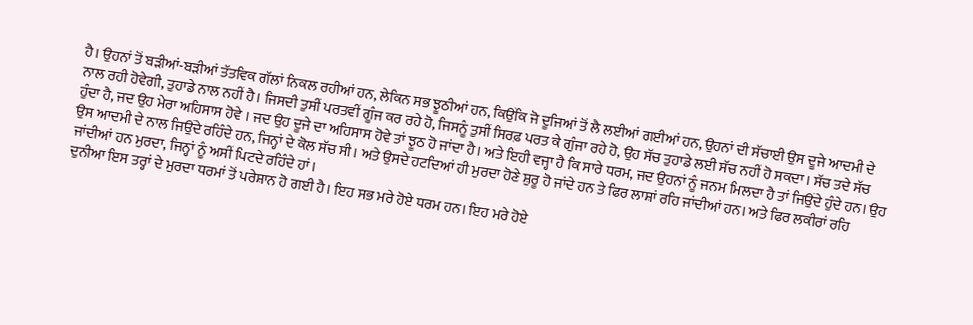ਹੈ। ਉਹਨਾਂ ਤੋਂ ਬੜੀਆਂ-ਬੜੀਆਂ ਤੱਤਵਿਕ ਗੱਲਾਂ ਨਿਕਲ ਰਹੀਆਂ ਹਨ, ਲੇਕਿਨ ਸਭ ਝੂਠੀਆਂ ਹਨ, ਕਿਉਂਕਿ ਜੋ ਦੂਜਿਆਂ ਤੋਂ ਲੈ ਲਈਆਂ ਗਈਆਂ ਹਨ, ਉਹਨਾਂ ਦੀ ਸੱਚਾਈ ਉਸ ਦੂਜੇ ਆਦਮੀ ਦੇ ਨਾਲ ਰਹੀ ਹੋਵੇਗੀ, ਤੁਹਾਡੇ ਨਾਲ ਨਹੀਂ ਹੈ। ਜਿਸਦੀ ਤੁਸੀਂ ਪਰਤਵੀਂ ਗੂੰਜ ਕਰ ਰਹੇ ਹੋ, ਜਿਸਨੂੰ ਤੁਸੀਂ ਸਿਰਫ਼ ਪਰਤ ਕੇ ਗੁੰਜਾ ਰਹੇ ਹੋ, ਉਹ ਸੱਚ ਤੁਹਾਡੇ ਲਈ ਸੱਚ ਨਹੀਂ ਹੋ ਸਕਦਾ। ਸੱਚ ਤਦੇ ਸੱਚ ਹੁੰਦਾ ਹੈ, ਜਦ ਉਹ ਮੇਰਾ ਅਹਿਸਾਸ ਹੋਵੇ । ਜਦ ਉਹ ਦੂਜੇ ਦਾ ਅਹਿਸਾਸ ਹੋਵੇ ਤਾਂ ਝੂਠ ਹੋ ਜਾਂਦਾ ਹੈ। ਅਤੇ ਇਹੀ ਵਜ੍ਹਾ ਹੈ ਕਿ ਸਾਰੇ ਧਰਮ, ਜਦ ਉਹਨਾਂ ਨੂੰ ਜਨਮ ਮਿਲਦਾ ਹੈ ਤਾਂ ਜਿਉਂਦੇ ਹੁੰਦੇ ਹਨ। ਉਹ ਉਸ ਆਦਮੀ ਦੇ ਨਾਲ ਜਿਉਂਦੇ ਰਹਿੰਦੇ ਹਨ, ਜਿਨ੍ਹਾਂ ਦੇ ਕੋਲ ਸੱਚ ਸੀ। ਅਤੇ ਉਸਦੇ ਹਟਦਿਆਂ ਹੀ ਮੁਰਦਾ ਹੋਣੇ ਸ਼ੁਰੂ ਹੋ ਜਾਂਦੇ ਹਨ ਤੇ ਫਿਰ ਲਾਸ਼ਾਂ ਰਹਿ ਜਾਂਦੀਆਂ ਹਨ। ਅਤੇ ਫਿਰ ਲਕੀਰਾਂ ਰਹਿ ਜਾਂਦੀਆਂ ਹਨ ਮੁਰਦਾ, ਜਿਨ੍ਹਾਂ ਨੂੰ ਅਸੀਂ ਪਿਟਦੇ ਰਹਿੰਦੇ ਹਾਂ।
ਦੁਨੀਆ ਇਸ ਤਰ੍ਹਾਂ ਦੇ ਮੁਰਦਾ ਧਰਮਾਂ ਤੋਂ ਪਰੇਸ਼ਾਨ ਹੋ ਗਈ ਹੈ। ਇਹ ਸਭ ਮਰੇ ਹੋਏ ਧਰਮ ਹਨ। ਇਹ ਮਰੇ ਹੋਏ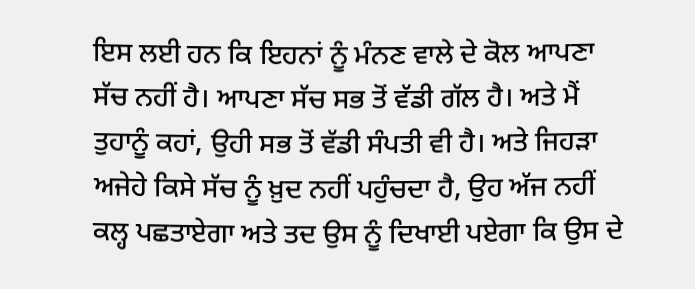ਇਸ ਲਈ ਹਨ ਕਿ ਇਹਨਾਂ ਨੂੰ ਮੰਨਣ ਵਾਲੇ ਦੇ ਕੋਲ ਆਪਣਾ ਸੱਚ ਨਹੀਂ ਹੈ। ਆਪਣਾ ਸੱਚ ਸਭ ਤੋਂ ਵੱਡੀ ਗੱਲ ਹੈ। ਅਤੇ ਮੈਂ ਤੁਹਾਨੂੰ ਕਹਾਂ, ਉਹੀ ਸਭ ਤੋਂ ਵੱਡੀ ਸੰਪਤੀ ਵੀ ਹੈ। ਅਤੇ ਜਿਹੜਾ ਅਜੇਹੇ ਕਿਸੇ ਸੱਚ ਨੂੰ ਖ਼ੁਦ ਨਹੀਂ ਪਹੁੰਚਦਾ ਹੈ, ਉਹ ਅੱਜ ਨਹੀਂ ਕਲ੍ਹ ਪਛਤਾਏਗਾ ਅਤੇ ਤਦ ਉਸ ਨੂੰ ਦਿਖਾਈ ਪਏਗਾ ਕਿ ਉਸ ਦੇ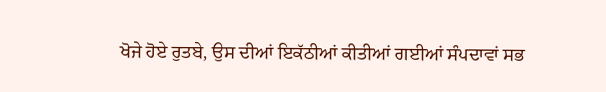ਖੋਜੇ ਹੋਏ ਰੁਤਬੇ, ਉਸ ਦੀਆਂ ਇਕੱਠੀਆਂ ਕੀਤੀਆਂ ਗਈਆਂ ਸੰਪਦਾਵਾਂ ਸਭ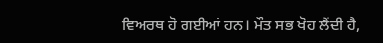ਵਿਅਰਥ ਹੋ ਗਈਆਂ ਹਨ। ਮੌਤ ਸਭ ਖੋਹ ਲੈਂਦੀ ਹੈ,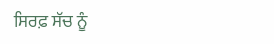ਸਿਰਫ਼ ਸੱਚ ਨੂੰ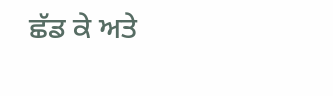ਛੱਡ ਕੇ ਅਤੇ